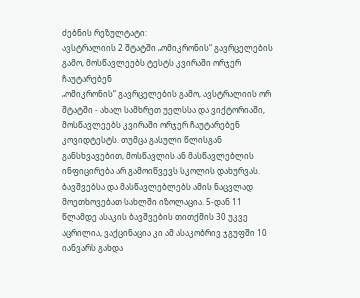ძებნის რეზულტატი:
ავსტრალიის 2 შტატში „ომიკრონის“ გავრცელების გამო, მოსწავლეებს ტესტს კვირაში ორჯერ ჩაუტარებენ
„ომიკრონის“ გავრცელების გამო, ავსტრალიის ორ შტატში - ახალ სამხრეთ უელსსა და ვიქტორიაში, მოსწავლეებს კვირაში ორჯერ ჩაუტარებენ კოვიდტესტს. თუმცა გასული წლისგან განსხვავებით, მოსწავლის ან მასწავლებლის ინფიცირება არ გამოიწვევს სკოლის დახურვას. ბავშვებსა და მასწავლებლებს ამის ნაცვლად მოეთხოვებათ სახლში იზოლაცია. 5-დან 11 წლამდე ასაკის ბავშვების თითქმის 30 უკვე აცრილია, ვაქცინაცია კი ამ ასაკობრივ ჯგუფში 10 იანვარს გახდა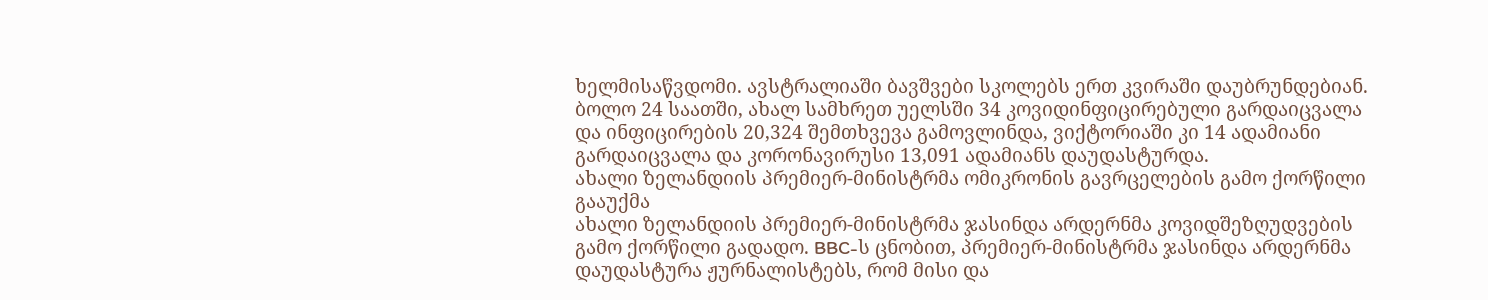ხელმისაწვდომი. ავსტრალიაში ბავშვები სკოლებს ერთ კვირაში დაუბრუნდებიან. ბოლო 24 საათში, ახალ სამხრეთ უელსში 34 კოვიდინფიცირებული გარდაიცვალა და ინფიცირების 20,324 შემთხვევა გამოვლინდა, ვიქტორიაში კი 14 ადამიანი გარდაიცვალა და კორონავირუსი 13,091 ადამიანს დაუდასტურდა.
ახალი ზელანდიის პრემიერ-მინისტრმა ომიკრონის გავრცელების გამო ქორწილი გააუქმა
ახალი ზელანდიის პრემიერ-მინისტრმა ჯასინდა არდერნმა კოვიდშეზღუდვების გამო ქორწილი გადადო. BBC-ს ცნობით, პრემიერ-მინისტრმა ჯასინდა არდერნმა დაუდასტურა ჟურნალისტებს, რომ მისი და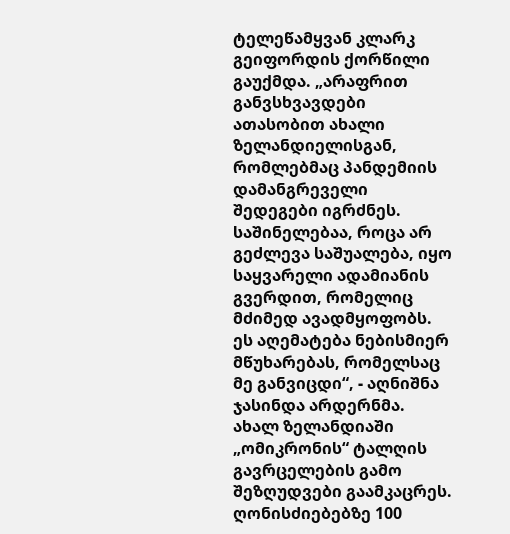ტელეწამყვან კლარკ გეიფორდის ქორწილი გაუქმდა. „არაფრით განვსხვავდები ათასობით ახალი ზელანდიელისგან, რომლებმაც პანდემიის დამანგრეველი შედეგები იგრძნეს. საშინელებაა, როცა არ გეძლევა საშუალება, იყო საყვარელი ადამიანის გვერდით, რომელიც მძიმედ ავადმყოფობს. ეს აღემატება ნებისმიერ მწუხარებას, რომელსაც მე განვიცდი“, - აღნიშნა ჯასინდა არდერნმა. ახალ ზელანდიაში „ომიკრონის“ ტალღის გავრცელების გამო შეზღუდვები გაამკაცრეს. ღონისძიებებზე 100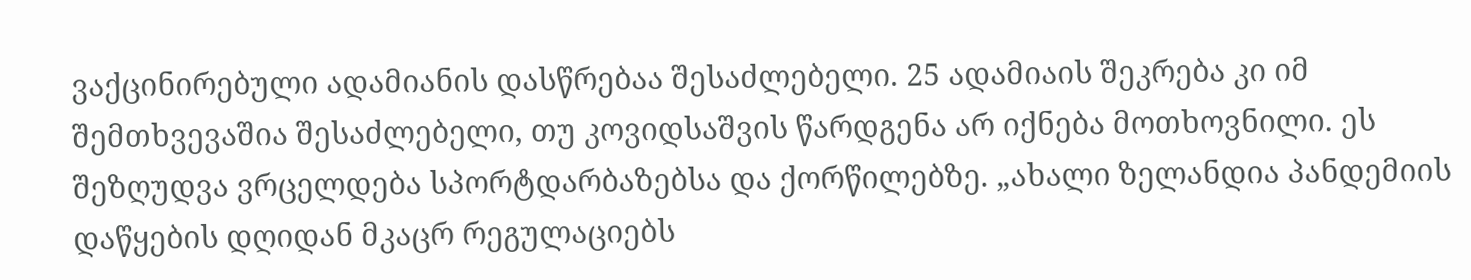ვაქცინირებული ადამიანის დასწრებაა შესაძლებელი. 25 ადამიაის შეკრება კი იმ შემთხვევაშია შესაძლებელი, თუ კოვიდსაშვის წარდგენა არ იქნება მოთხოვნილი. ეს შეზღუდვა ვრცელდება სპორტდარბაზებსა და ქორწილებზე. „ახალი ზელანდია პანდემიის დაწყების დღიდან მკაცრ რეგულაციებს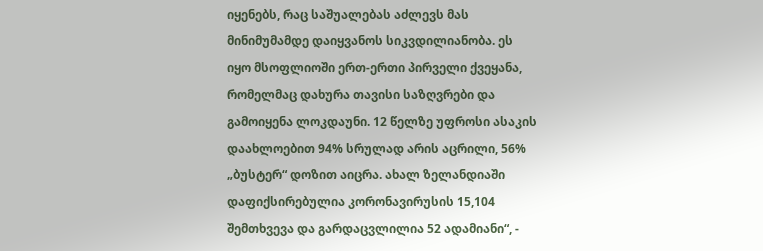იყენებს, რაც საშუალებას აძლევს მას მინიმუმამდე დაიყვანოს სიკვდილიანობა. ეს იყო მსოფლიოში ერთ-ერთი პირველი ქვეყანა, რომელმაც დახურა თავისი საზღვრები და გამოიყენა ლოკდაუნი. 12 წელზე უფროსი ასაკის დაახლოებით 94% სრულად არის აცრილი, 56% „ბუსტერ“ დოზით აიცრა. ახალ ზელანდიაში დაფიქსირებულია კორონავირუსის 15,104 შემთხვევა და გარდაცვლილია 52 ადამიანი“, -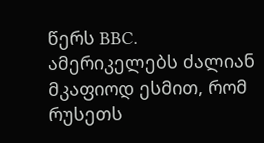წერს BBC.
ამერიკელებს ძალიან მკაფიოდ ესმით, რომ რუსეთს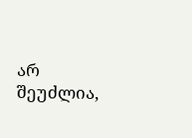არ შეუძლია,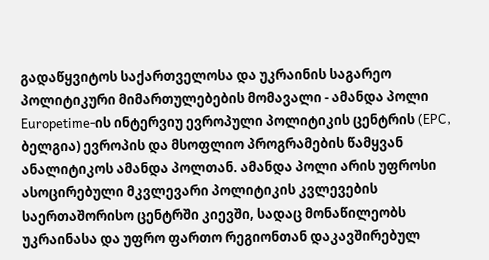გადაწყვიტოს საქართველოსა და უკრაინის საგარეო პოლიტიკური მიმართულებების მომავალი - ამანდა პოლი
Europetime-ის ინტერვიუ ევროპული პოლიტიკის ცენტრის (EPC, ბელგია) ევროპის და მსოფლიო პროგრამების წამყვან ანალიტიკოს ამანდა პოლთან. ამანდა პოლი არის უფროსი ასოცირებული მკვლევარი პოლიტიკის კვლევების საერთაშორისო ცენტრში კიევში, სადაც მონაწილეობს უკრაინასა და უფრო ფართო რეგიონთან დაკავშირებულ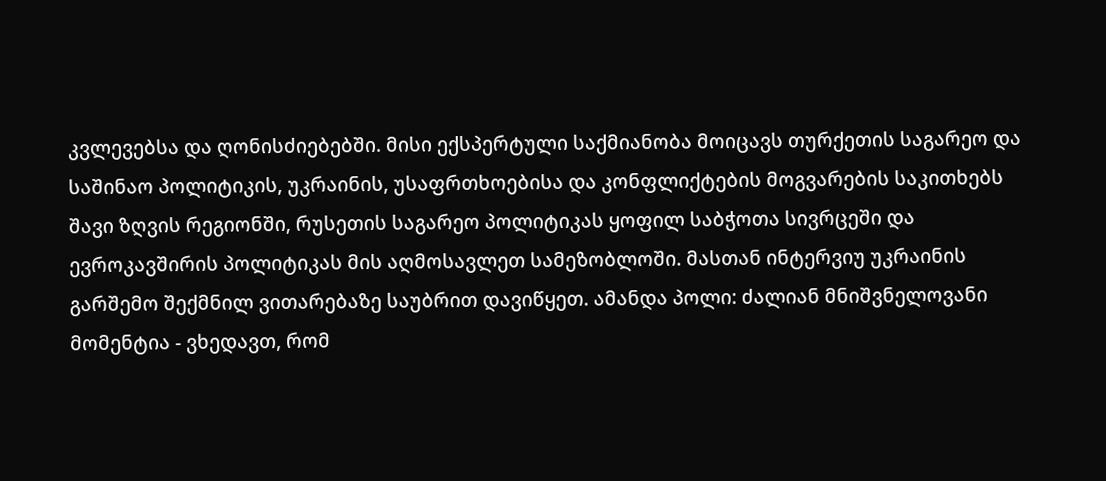კვლევებსა და ღონისძიებებში. მისი ექსპერტული საქმიანობა მოიცავს თურქეთის საგარეო და საშინაო პოლიტიკის, უკრაინის, უსაფრთხოებისა და კონფლიქტების მოგვარების საკითხებს შავი ზღვის რეგიონში, რუსეთის საგარეო პოლიტიკას ყოფილ საბჭოთა სივრცეში და ევროკავშირის პოლიტიკას მის აღმოსავლეთ სამეზობლოში. მასთან ინტერვიუ უკრაინის გარშემო შექმნილ ვითარებაზე საუბრით დავიწყეთ. ამანდა პოლი: ძალიან მნიშვნელოვანი მომენტია - ვხედავთ, რომ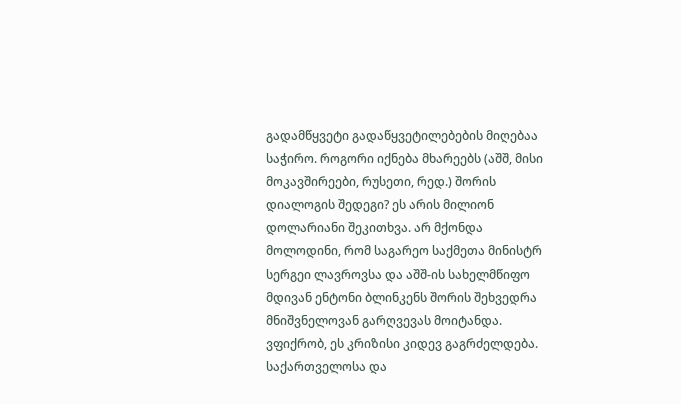გადამწყვეტი გადაწყვეტილებების მიღებაა საჭირო. როგორი იქნება მხარეებს (აშშ, მისი მოკავშირეები, რუსეთი, რედ.) შორის დიალოგის შედეგი? ეს არის მილიონ დოლარიანი შეკითხვა. არ მქონდა მოლოდინი, რომ საგარეო საქმეთა მინისტრ სერგეი ლავროვსა და აშშ-ის სახელმწიფო მდივან ენტონი ბლინკენს შორის შეხვედრა მნიშვნელოვან გარღვევას მოიტანდა. ვფიქრობ, ეს კრიზისი კიდევ გაგრძელდება. საქართველოსა და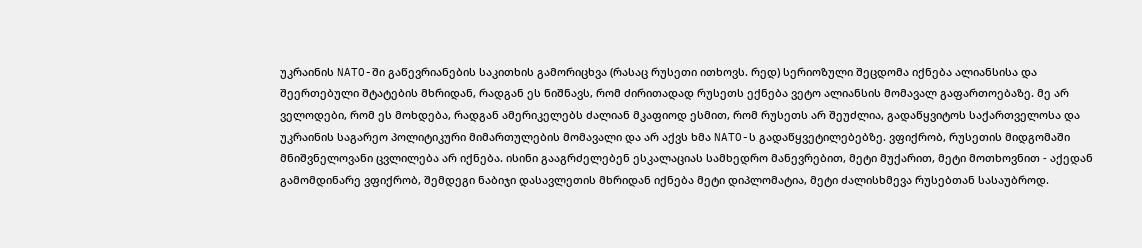უკრაინის NATO-ში გაწევრიანების საკითხის გამორიცხვა (რასაც რუსეთი ითხოვს. რედ) სერიოზული შეცდომა იქნება ალიანსისა და შეერთებული შტატების მხრიდან, რადგან ეს ნიშნავს, რომ ძირითადად რუსეთს ექნება ვეტო ალიანსის მომავალ გაფართოებაზე. მე არ ველოდები, რომ ეს მოხდება, რადგან ამერიკელებს ძალიან მკაფიოდ ესმით, რომ რუსეთს არ შეუძლია, გადაწყვიტოს საქართველოსა და უკრაინის საგარეო პოლიტიკური მიმართულების მომავალი და არ აქვს ხმა NATO-ს გადაწყვეტილებებზე. ვფიქრობ, რუსეთის მიდგომაში მნიშვნელოვანი ცვლილება არ იქნება. ისინი გააგრძელებენ ესკალაციას სამხედრო მანევრებით, მეტი მუქარით, მეტი მოთხოვნით - აქედან გამომდინარე ვფიქრობ, შემდეგი ნაბიჯი დასავლეთის მხრიდან იქნება მეტი დიპლომატია, მეტი ძალისხმევა რუსებთან სასაუბროდ.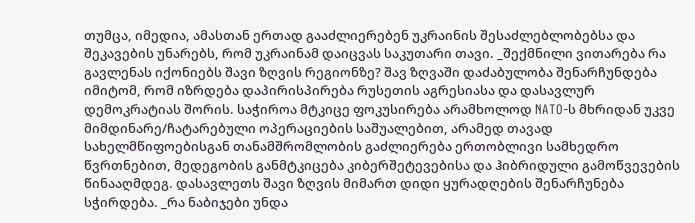თუმცა, იმედია, ამასთან ერთად გააძლიერებენ უკრაინის შესაძლებლობებსა და შეკავების უნარებს, რომ უკრაინამ დაიცვას საკუთარი თავი. _შექმნილი ვითარება რა გავლენას იქონიებს შავი ზღვის რეგიონზე? შავ ზღვაში დაძაბულობა შენარჩუნდება იმიტომ, რომ იზრდება დაპირისპირება რუსეთის აგრესიასა და დასავლურ დემოკრატიას შორის. საჭიროა მტკიცე ფოკუსირება არამხოლოდ NATO-ს მხრიდან უკვე მიმდინარე/ჩატარებული ოპერაციების საშუალებით, არამედ თავად სახელმწიფოებისგან თანამშრომლობის გაძლიერება ერთობლივი სამხედრო წვრთნებით, მედეგობის განმტკიცება კიბერშეტევებისა და ჰიბრიდული გამოწვევების წინააღმდეგ. დასავლეთს შავი ზღვის მიმართ დიდი ყურადღების შენარჩუნება სჭირდება. _რა ნაბიჯები უნდა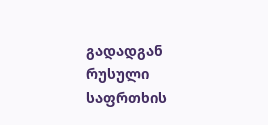გადადგან რუსული საფრთხის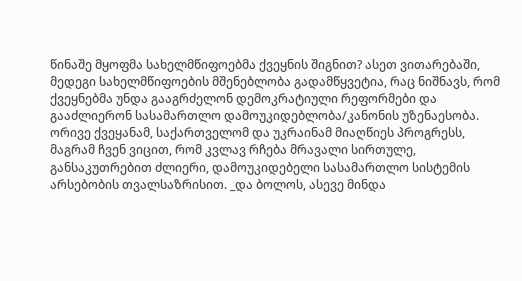წინაშე მყოფმა სახელმწიფოებმა ქვეყნის შიგნით? ასეთ ვითარებაში, მედეგი სახელმწიფოების მშენებლობა გადამწყვეტია, რაც ნიშნავს, რომ ქვეყნებმა უნდა გააგრძელონ დემოკრატიული რეფორმები და გააძლიერონ სასამართლო დამოუკიდებლობა/კანონის უზენაესობა. ორივე ქვეყანამ, საქართველომ და უკრაინამ მიაღწიეს პროგრესს, მაგრამ ჩვენ ვიცით, რომ კვლავ რჩება მრავალი სირთულე, განსაკუთრებით ძლიერი, დამოუკიდებელი სასამართლო სისტემის არსებობის თვალსაზრისით. _და ბოლოს, ასევე მინდა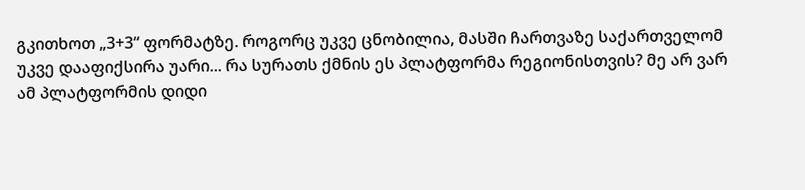გკითხოთ „3+3“ ფორმატზე. როგორც უკვე ცნობილია, მასში ჩართვაზე საქართველომ უკვე დააფიქსირა უარი... რა სურათს ქმნის ეს პლატფორმა რეგიონისთვის? მე არ ვარ ამ პლატფორმის დიდი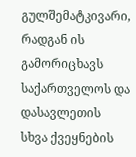გულშემატკივარი, რადგან ის გამორიცხავს საქართველოს და დასავლეთის სხვა ქვეყნების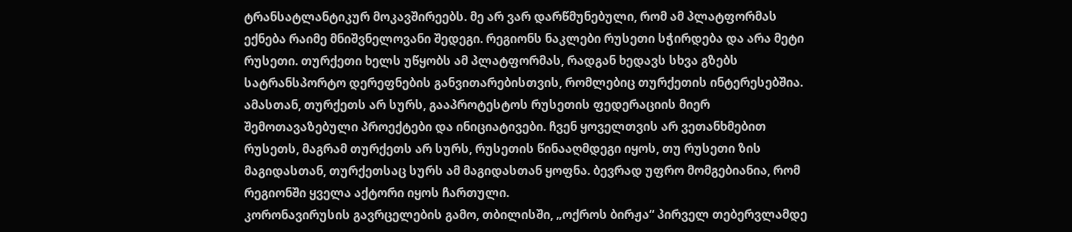ტრანსატლანტიკურ მოკავშირეებს. მე არ ვარ დარწმუნებული, რომ ამ პლატფორმას ექნება რაიმე მნიშვნელოვანი შედეგი. რეგიონს ნაკლები რუსეთი სჭირდება და არა მეტი რუსეთი. თურქეთი ხელს უწყობს ამ პლატფორმას, რადგან ხედავს სხვა გზებს სატრანსპორტო დერეფნების განვითარებისთვის, რომლებიც თურქეთის ინტერესებშია. ამასთან, თურქეთს არ სურს, გააპროტესტოს რუსეთის ფედერაციის მიერ შემოთავაზებული პროექტები და ინიციატივები. ჩვენ ყოველთვის არ ვეთანხმებით რუსეთს, მაგრამ თურქეთს არ სურს, რუსეთის წინააღმდეგი იყოს, თუ რუსეთი ზის მაგიდასთან, თურქეთსაც სურს ამ მაგიდასთან ყოფნა. ბევრად უფრო მომგებიანია, რომ რეგიონში ყველა აქტორი იყოს ჩართული.
კორონავირუსის გავრცელების გამო, თბილისში, „ოქროს ბირჟა“ პირველ თებერვლამდე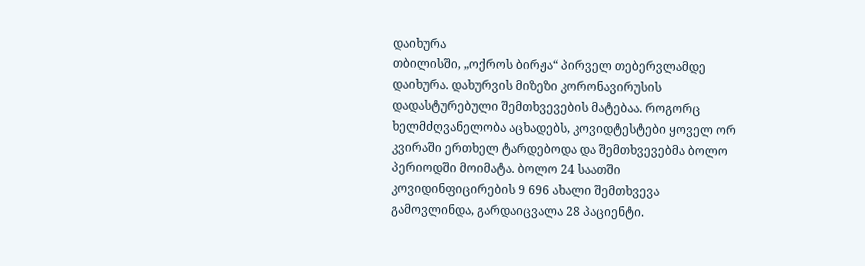დაიხურა
თბილისში, „ოქროს ბირჟა“ პირველ თებერვლამდე დაიხურა. დახურვის მიზეზი კორონავირუსის დადასტურებული შემთხვევების მატებაა. როგორც ხელმძღვანელობა აცხადებს, კოვიდტესტები ყოველ ორ კვირაში ერთხელ ტარდებოდა და შემთხვევებმა ბოლო პერიოდში მოიმატა. ბოლო 24 საათში კოვიდინფიცირების 9 696 ახალი შემთხვევა გამოვლინდა, გარდაიცვალა 28 პაციენტი.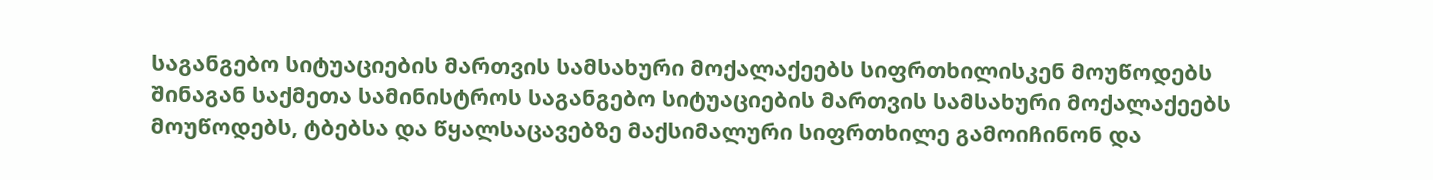საგანგებო სიტუაციების მართვის სამსახური მოქალაქეებს სიფრთხილისკენ მოუწოდებს
შინაგან საქმეთა სამინისტროს საგანგებო სიტუაციების მართვის სამსახური მოქალაქეებს მოუწოდებს, ტბებსა და წყალსაცავებზე მაქსიმალური სიფრთხილე გამოიჩინონ და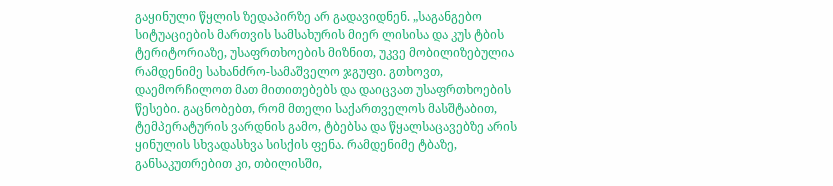გაყინული წყლის ზედაპირზე არ გადავიდნენ. „საგანგებო სიტუაციების მართვის სამსახურის მიერ ლისისა და კუს ტბის ტერიტორიაზე, უსაფრთხოების მიზნით, უკვე მობილიზებულია რამდენიმე სახანძრო-სამაშველო ჯგუფი. გთხოვთ, დაემორჩილოთ მათ მითითებებს და დაიცვათ უსაფრთხოების წესები. გაცნობებთ, რომ მთელი საქართველოს მასშტაბით, ტემპერატურის ვარდნის გამო, ტბებსა და წყალსაცავებზე არის ყინულის სხვადასხვა სისქის ფენა. რამდენიმე ტბაზე, განსაკუთრებით კი, თბილისში,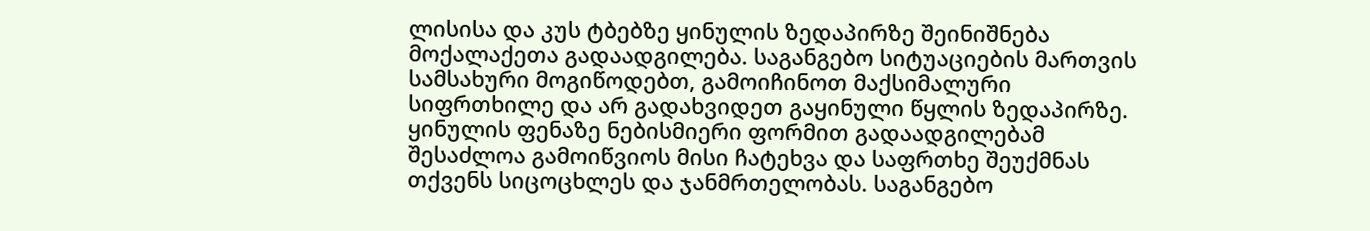ლისისა და კუს ტბებზე ყინულის ზედაპირზე შეინიშნება მოქალაქეთა გადაადგილება. საგანგებო სიტუაციების მართვის სამსახური მოგიწოდებთ, გამოიჩინოთ მაქსიმალური სიფრთხილე და არ გადახვიდეთ გაყინული წყლის ზედაპირზე. ყინულის ფენაზე ნებისმიერი ფორმით გადაადგილებამ შესაძლოა გამოიწვიოს მისი ჩატეხვა და საფრთხე შეუქმნას თქვენს სიცოცხლეს და ჯანმრთელობას. საგანგებო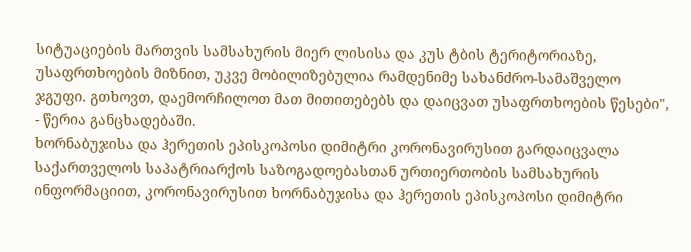სიტუაციების მართვის სამსახურის მიერ ლისისა და კუს ტბის ტერიტორიაზე, უსაფრთხოების მიზნით, უკვე მობილიზებულია რამდენიმე სახანძრო-სამაშველო ჯგუფი. გთხოვთ, დაემორჩილოთ მათ მითითებებს და დაიცვათ უსაფრთხოების წესები", - წერია განცხადებაში.
ხორნაბუჯისა და ჰერეთის ეპისკოპოსი დიმიტრი კორონავირუსით გარდაიცვალა
საქართველოს საპატრიარქოს საზოგადოებასთან ურთიერთობის სამსახურის ინფორმაციით, კორონავირუსით ხორნაბუჯისა და ჰერეთის ეპისკოპოსი დიმიტრი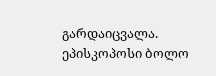გარდაიცვალა. ეპისკოპოსი ბოლო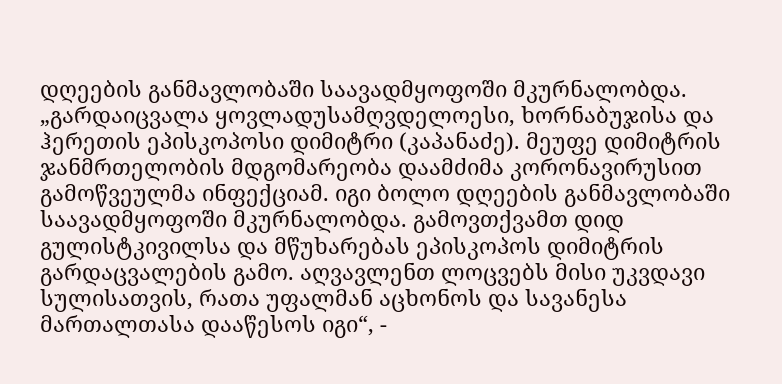დღეების განმავლობაში საავადმყოფოში მკურნალობდა. „გარდაიცვალა ყოვლადუსამღვდელოესი, ხორნაბუჯისა და ჰერეთის ეპისკოპოსი დიმიტრი (კაპანაძე). მეუფე დიმიტრის ჯანმრთელობის მდგომარეობა დაამძიმა კორონავირუსით გამოწვეულმა ინფექციამ. იგი ბოლო დღეების განმავლობაში საავადმყოფოში მკურნალობდა. გამოვთქვამთ დიდ გულისტკივილსა და მწუხარებას ეპისკოპოს დიმიტრის გარდაცვალების გამო. აღვავლენთ ლოცვებს მისი უკვდავი სულისათვის, რათა უფალმან აცხონოს და სავანესა მართალთასა დააწესოს იგი“, -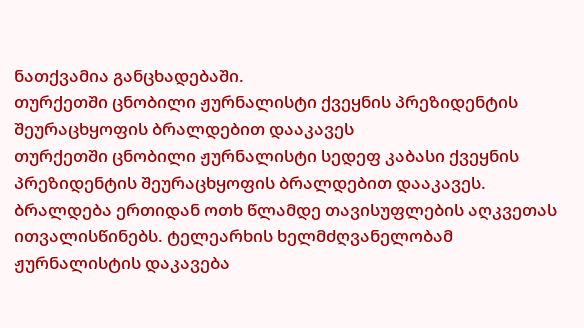ნათქვამია განცხადებაში.
თურქეთში ცნობილი ჟურნალისტი ქვეყნის პრეზიდენტის შეურაცხყოფის ბრალდებით დააკავეს
თურქეთში ცნობილი ჟურნალისტი სედეფ კაბასი ქვეყნის პრეზიდენტის შეურაცხყოფის ბრალდებით დააკავეს. ბრალდება ერთიდან ოთხ წლამდე თავისუფლების აღკვეთას ითვალისწინებს. ტელეარხის ხელმძღვანელობამ ჟურნალისტის დაკავება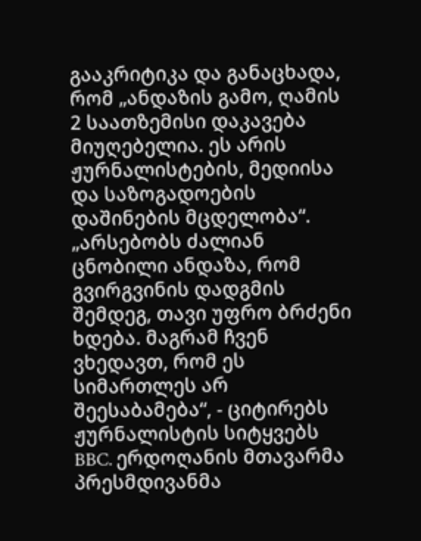გააკრიტიკა და განაცხადა, რომ „ანდაზის გამო, ღამის 2 საათზემისი დაკავება მიუღებელია. ეს არის ჟურნალისტების, მედიისა და საზოგადოების დაშინების მცდელობა“. „არსებობს ძალიან ცნობილი ანდაზა, რომ გვირგვინის დადგმის შემდეგ, თავი უფრო ბრძენი ხდება. მაგრამ ჩვენ ვხედავთ, რომ ეს სიმართლეს არ შეესაბამება“, - ციტირებს ჟურნალისტის სიტყვებს BBC. ერდოღანის მთავარმა პრესმდივანმა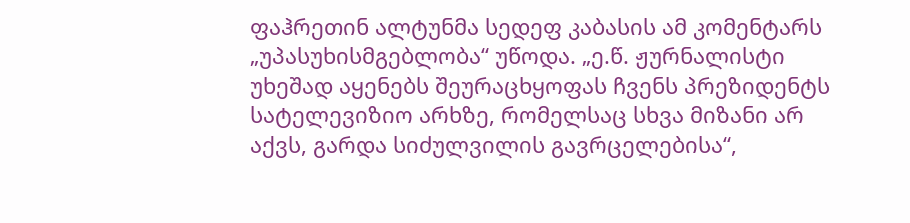ფაჰრეთინ ალტუნმა სედეფ კაბასის ამ კომენტარს „უპასუხისმგებლობა“ უწოდა. „ე.წ. ჟურნალისტი უხეშად აყენებს შეურაცხყოფას ჩვენს პრეზიდენტს სატელევიზიო არხზე, რომელსაც სხვა მიზანი არ აქვს, გარდა სიძულვილის გავრცელებისა“,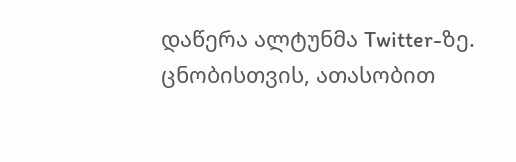დაწერა ალტუნმა Twitter-ზე. ცნობისთვის, ათასობით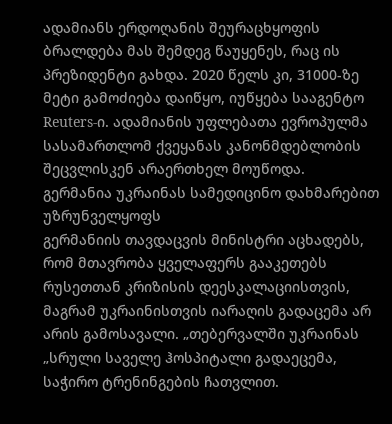ადამიანს ერდოღანის შეურაცხყოფის ბრალდება მას შემდეგ წაუყენეს, რაც ის პრეზიდენტი გახდა. 2020 წელს კი, 31000-ზე მეტი გამოძიება დაიწყო, იუწყება სააგენტო Reuters-ი. ადამიანის უფლებათა ევროპულმა სასამართლომ ქვეყანას კანონმდებლობის შეცვლისკენ არაერთხელ მოუწოდა.
გერმანია უკრაინას სამედიცინო დახმარებით უზრუნველყოფს
გერმანიის თავდაცვის მინისტრი აცხადებს, რომ მთავრობა ყველაფერს გააკეთებს რუსეთთან კრიზისის დეესკალაციისთვის, მაგრამ უკრაინისთვის იარაღის გადაცემა არ არის გამოსავალი. „თებერვალში უკრაინას „სრული საველე ჰოსპიტალი გადაეცემა, საჭირო ტრენინგების ჩათვლით.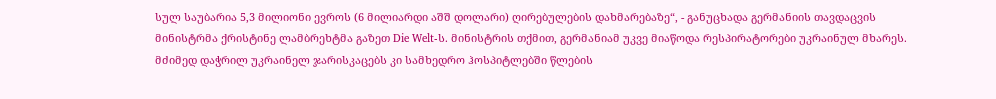სულ საუბარია 5,3 მილიონი ევროს (6 მილიარდი აშშ დოლარი) ღირებულების დახმარებაზე“, - განუცხადა გერმანიის თავდაცვის მინისტრმა ქრისტინე ლამბრეხტმა გაზეთ Die Welt-ს. მინისტრის თქმით, გერმანიამ უკვე მიაწოდა რესპირატორები უკრაინულ მხარეს. მძიმედ დაჭრილ უკრაინელ ჯარისკაცებს კი სამხედრო ჰოსპიტლებში წლების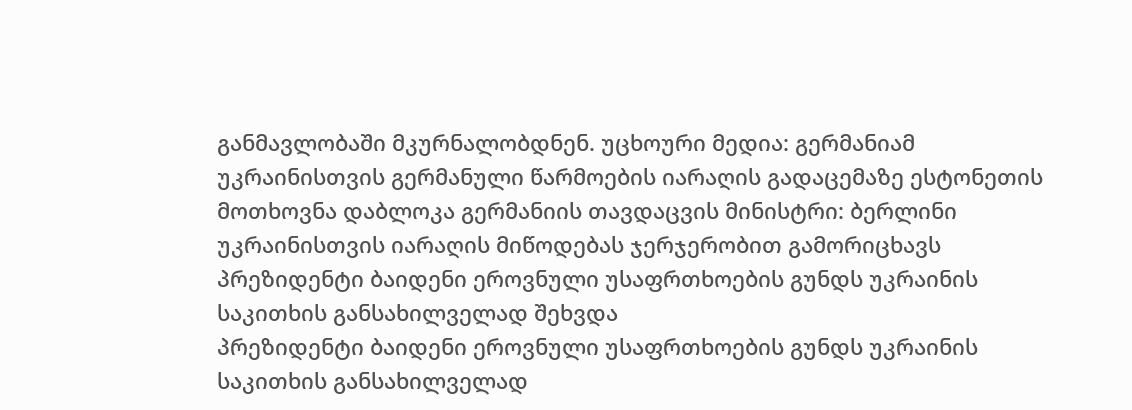განმავლობაში მკურნალობდნენ. უცხოური მედია: გერმანიამ უკრაინისთვის გერმანული წარმოების იარაღის გადაცემაზე ესტონეთის მოთხოვნა დაბლოკა გერმანიის თავდაცვის მინისტრი: ბერლინი უკრაინისთვის იარაღის მიწოდებას ჯერჯერობით გამორიცხავს
პრეზიდენტი ბაიდენი ეროვნული უსაფრთხოების გუნდს უკრაინის საკითხის განსახილველად შეხვდა
პრეზიდენტი ბაიდენი ეროვნული უსაფრთხოების გუნდს უკრაინის საკითხის განსახილველად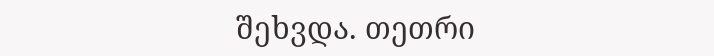შეხვდა. თეთრი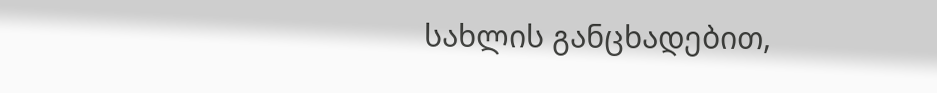სახლის განცხადებით,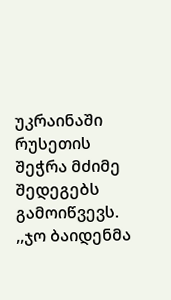უკრაინაში რუსეთის შეჭრა მძიმე შედეგებს გამოიწვევს. ,,ჯო ბაიდენმა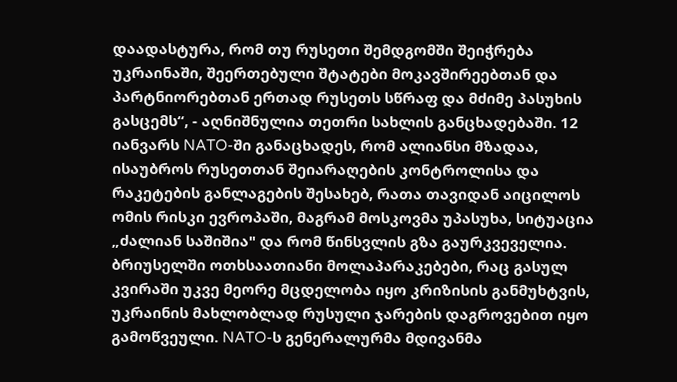დაადასტურა, რომ თუ რუსეთი შემდგომში შეიჭრება უკრაინაში, შეერთებული შტატები მოკავშირეებთან და პარტნიორებთან ერთად რუსეთს სწრაფ და მძიმე პასუხის გასცემს“, - აღნიშნულია თეთრი სახლის განცხადებაში. 12 იანვარს NATO-ში განაცხადეს, რომ ალიანსი მზადაა, ისაუბროს რუსეთთან შეიარაღების კონტროლისა და რაკეტების განლაგების შესახებ, რათა თავიდან აიცილოს ომის რისკი ევროპაში, მაგრამ მოსკოვმა უპასუხა, სიტუაცია „ძალიან საშიშია" და რომ წინსვლის გზა გაურკვეველია. ბრიუსელში ოთხსაათიანი მოლაპარაკებები, რაც გასულ კვირაში უკვე მეორე მცდელობა იყო კრიზისის განმუხტვის, უკრაინის მახლობლად რუსული ჯარების დაგროვებით იყო გამოწვეული. NATO-ს გენერალურმა მდივანმა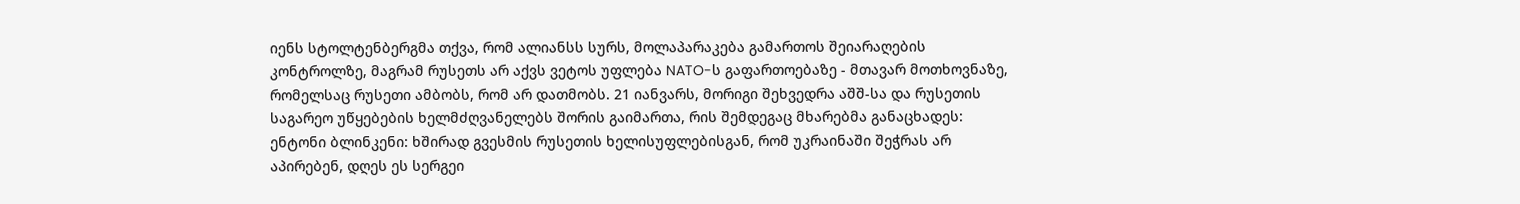იენს სტოლტენბერგმა თქვა, რომ ალიანსს სურს, მოლაპარაკება გამართოს შეიარაღების კონტროლზე, მაგრამ რუსეთს არ აქვს ვეტოს უფლება NATO-ს გაფართოებაზე - მთავარ მოთხოვნაზე, რომელსაც რუსეთი ამბობს, რომ არ დათმობს. 21 იანვარს, მორიგი შეხვედრა აშშ-სა და რუსეთის საგარეო უწყებების ხელმძღვანელებს შორის გაიმართა, რის შემდეგაც მხარებმა განაცხადეს: ენტონი ბლინკენი: ხშირად გვესმის რუსეთის ხელისუფლებისგან, რომ უკრაინაში შეჭრას არ აპირებენ, დღეს ეს სერგეი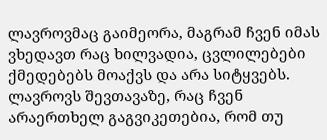ლავროვმაც გაიმეორა, მაგრამ ჩვენ იმას ვხედავთ რაც ხილვადია, ცვლილებები ქმედებებს მოაქვს და არა სიტყვებს. ლავროვს შევთავაზე, რაც ჩვენ არაერთხელ გაგვიკეთებია, რომ თუ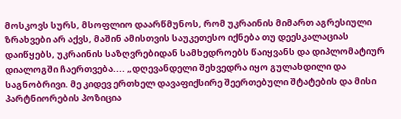მოსკოვს სურს, მსოფლიო დაარწმუნოს, რომ უკრაინის მიმართ აგრესიული ზრახვები არ აქვს, მაშინ ამისთვის საუკეთესო იქნება თუ დეესკალაციას დაიწყებს, უკრაინის საზღვრებიდან სამხედროებს წაიყვანს და დიპლომატიურ დიალოგში ჩაერთვება.... „დღევანდელი შეხვედრა იყო გულახდილი და საგნობრივი. მე კიდევ ერთხელ დავაფიქსირე შეერთებული შტატების და მისი პარტნიორების პოზიცია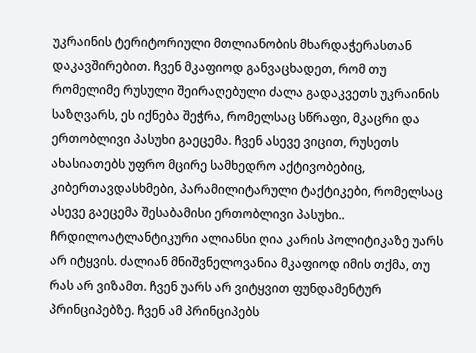უკრაინის ტერიტორიული მთლიანობის მხარდაჭერასთან დაკავშირებით. ჩვენ მკაფიოდ განვაცხადეთ, რომ თუ რომელიმე რუსული შეირაღებული ძალა გადაკვეთს უკრაინის საზღვარს, ეს იქნება შეჭრა, რომელსაც სწრაფი, მკაცრი და ერთობლივი პასუხი გაეცემა. ჩვენ ასევე ვიცით, რუსეთს ახასიათებს უფრო მცირე სამხედრო აქტივობებიც, კიბერთავდასხმები, პარამილიტარული ტაქტიკები, რომელსაც ასევე გაეცემა შესაბამისი ერთობლივი პასუხი.. ჩრდილოატლანტიკური ალიანსი ღია კარის პოლიტიკაზე უარს არ იტყვის. ძალიან მნიშვნელოვანია მკაფიოდ იმის თქმა, თუ რას არ ვიზამთ. ჩვენ უარს არ ვიტყვით ფუნდამენტურ პრინციპებზე. ჩვენ ამ პრინციპებს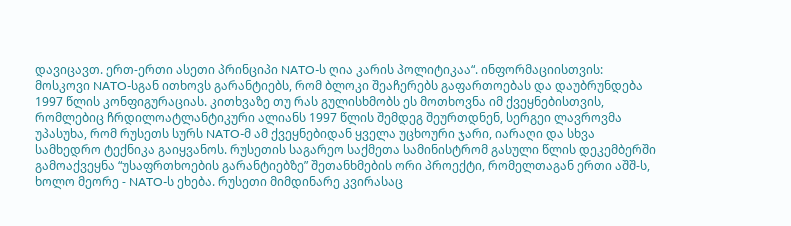დავიცავთ. ერთ-ერთი ასეთი პრინციპი NATO-ს ღია კარის პოლიტიკაა“. ინფორმაციისთვის: მოსკოვი NATO-სგან ითხოვს გარანტიებს, რომ ბლოკი შეაჩერებს გაფართოებას და დაუბრუნდება 1997 წლის კონფიგურაციას. კითხვაზე თუ რას გულისხმობს ეს მოთხოვნა იმ ქვეყნებისთვის, რომლებიც ჩრდილოატლანტიკური ალიანს 1997 წლის შემდეგ შეურთდნენ, სერგეი ლავროვმა უპასუხა, რომ რუსეთს სურს NATO-მ ამ ქვეყნებიდან ყველა უცხოური ჯარი, იარაღი და სხვა სამხედრო ტექნიკა გაიყვანოს. რუსეთის საგარეო საქმეთა სამინისტრომ გასული წლის დეკემბერში გამოაქვეყნა “უსაფრთხოების გარანტიებზე” შეთანხმების ორი პროექტი, რომელთაგან ერთი აშშ-ს, ხოლო მეორე - NATO-ს ეხება. რუსეთი მიმდინარე კვირასაც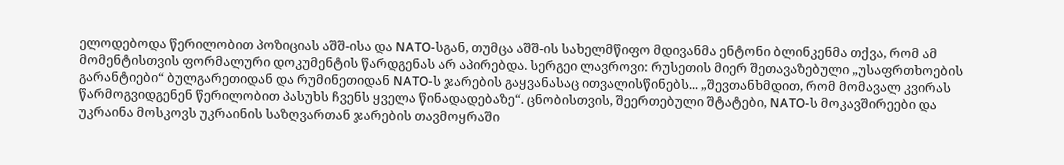ელოდებოდა წერილობით პოზიციას აშშ-ისა და NATO-სგან, თუმცა აშშ-ის სახელმწიფო მდივანმა ენტონი ბლინკენმა თქვა, რომ ამ მომენტისთვის ფორმალური დოკუმენტის წარდგენას არ აპირებდა. სერგეი ლავროვი: რუსეთის მიერ შეთავაზებული „უსაფრთხოების გარანტიები“ ბულგარეთიდან და რუმინეთიდან NATO-ს ჯარების გაყვანასაც ითვალისწინებს... „შევთანხმდით, რომ მომავალ კვირას წარმოგვიდგენენ წერილობით პასუხს ჩვენს ყველა წინადადებაზე“. ცნობისთვის, შეერთებული შტატები, NATO-ს მოკავშირეები და უკრაინა მოსკოვს უკრაინის საზღვართან ჯარების თავმოყრაში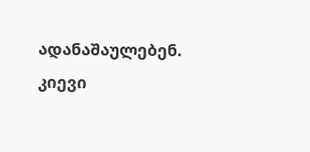ადანაშაულებენ. კიევი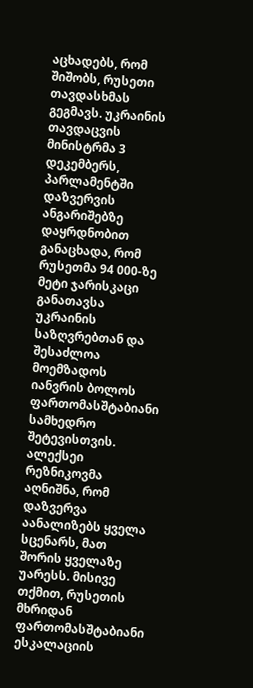აცხადებს, რომ შიშობს, რუსეთი თავდასხმას გეგმავს. უკრაინის თავდაცვის მინისტრმა 3 დეკემბერს, პარლამენტში დაზვერვის ანგარიშებზე დაყრდნობით განაცხადა, რომ რუსეთმა 94 000-ზე მეტი ჯარისკაცი განათავსა უკრაინის საზღვრებთან და შესაძლოა მოემზადოს იანვრის ბოლოს ფართომასშტაბიანი სამხედრო შეტევისთვის. ალექსეი რეზნიკოვმა აღნიშნა, რომ დაზვერვა აანალიზებს ყველა სცენარს, მათ შორის ყველაზე უარესს. მისივე თქმით, რუსეთის მხრიდან ფართომასშტაბიანი ესკალაციის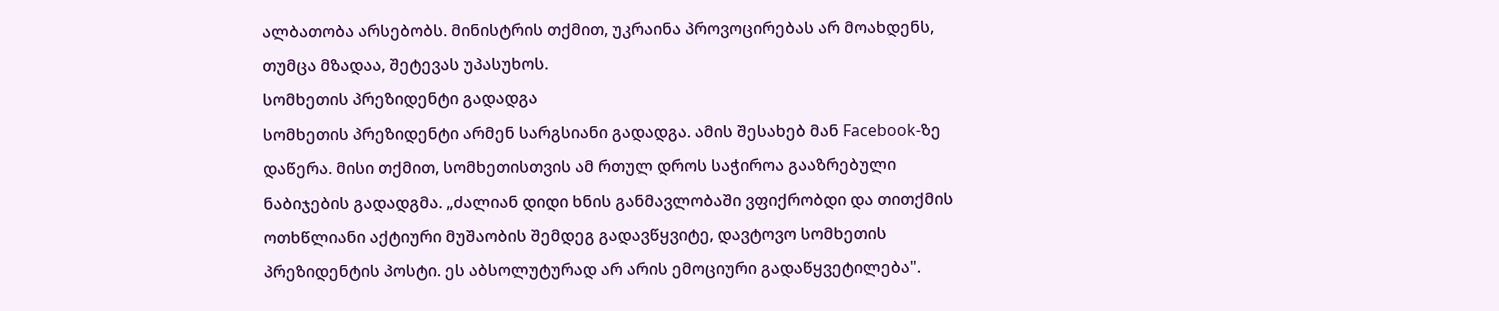ალბათობა არსებობს. მინისტრის თქმით, უკრაინა პროვოცირებას არ მოახდენს, თუმცა მზადაა, შეტევას უპასუხოს.
სომხეთის პრეზიდენტი გადადგა
სომხეთის პრეზიდენტი არმენ სარგსიანი გადადგა. ამის შესახებ მან Facebook-ზე დაწერა. მისი თქმით, სომხეთისთვის ამ რთულ დროს საჭიროა გააზრებული ნაბიჯების გადადგმა. „ძალიან დიდი ხნის განმავლობაში ვფიქრობდი და თითქმის ოთხწლიანი აქტიური მუშაობის შემდეგ გადავწყვიტე, დავტოვო სომხეთის პრეზიდენტის პოსტი. ეს აბსოლუტურად არ არის ემოციური გადაწყვეტილება".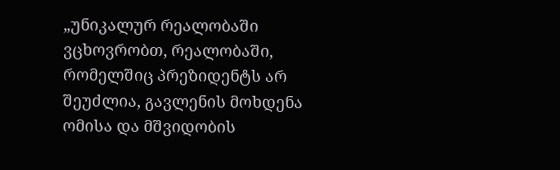„უნიკალურ რეალობაში ვცხოვრობთ, რეალობაში, რომელშიც პრეზიდენტს არ შეუძლია, გავლენის მოხდენა ომისა და მშვიდობის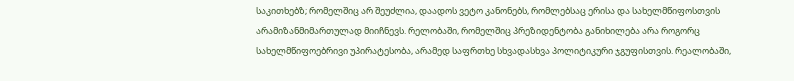საკითხებზ; რომელშიც არ შეუძლია, დაადოს ვეტო კანონებს, რომლებსაც ერისა და სახელმწიფოსთვის არამიზანმიმართულად მიიჩნევს. რელობაში, რომელშიც პრეზიდენტობა განიხილება არა როგორც სახელმწიფოებრივი უპირატესობა, არამედ საფრთხე სხვადასხვა პოლიტიკური ჯგუფისთვის. რეალობაში,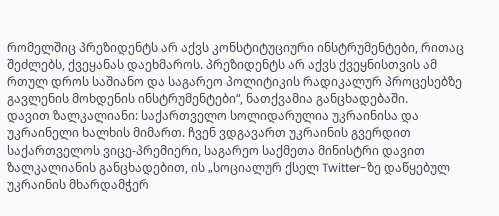რომელშიც პრეზიდენტს არ აქვს კონსტიტუციური ინსტრუმენტები, რითაც შეძლებს, ქვეყანას დაეხმაროს. პრეზიდენტს არ აქვს ქვეყნისთვის ამ რთულ დროს საშიანო და საგარეო პოლიტიკის რადიკალურ პროცესებზე გავლენის მოხდენის ინსტრუმენტები“, ნათქვამია განცხადებაში.
დავით ზალკალიანი: საქართველო სოლიდარულია უკრაინისა და უკრაინელი ხალხის მიმართ. ჩვენ ვდგავართ უკრაინის გვერდით
საქართველოს ვიცე-პრემიერი, საგარეო საქმეთა მინისტრი დავით ზალკალიანის განცხადებით, ის „სოციალურ ქსელ Twitter-ზე დაწყებულ უკრაინის მხარდამჭერ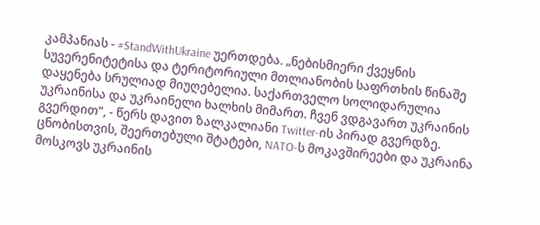კამპანიას - #StandWithUkraine უერთდება. „ნებისმიერი ქვეყნის სუვერენიტეტისა და ტერიტორიული მთლიანობის საფრთხის წინაშე დაყენება სრულიად მიუღებელია. საქართველო სოლიდარულია უკრაინისა და უკრაინელი ხალხის მიმართ. ჩვენ ვდგავართ უკრაინის გვერდით“, - წერს დავით ზალკალიანი Twitter-ის პირად გვერდზე. ცნობისთვის, შეერთებული შტატები, NATO-ს მოკავშირეები და უკრაინა მოსკოვს უკრაინის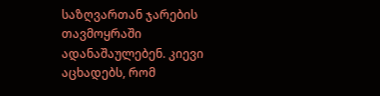საზღვართან ჯარების თავმოყრაში ადანაშაულებენ. კიევი აცხადებს, რომ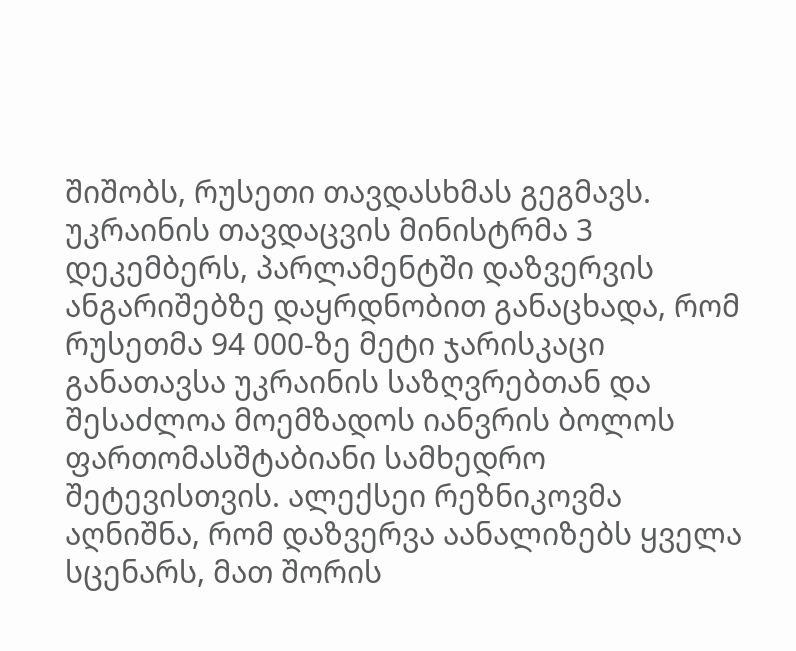შიშობს, რუსეთი თავდასხმას გეგმავს. უკრაინის თავდაცვის მინისტრმა 3 დეკემბერს, პარლამენტში დაზვერვის ანგარიშებზე დაყრდნობით განაცხადა, რომ რუსეთმა 94 000-ზე მეტი ჯარისკაცი განათავსა უკრაინის საზღვრებთან და შესაძლოა მოემზადოს იანვრის ბოლოს ფართომასშტაბიანი სამხედრო შეტევისთვის. ალექსეი რეზნიკოვმა აღნიშნა, რომ დაზვერვა აანალიზებს ყველა სცენარს, მათ შორის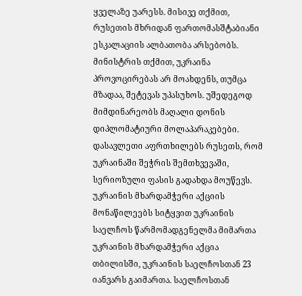ყველაზე უარესს. მისივე თქმით, რუსეთის მხრიდან ფართომასშტაბიანი ესკალაციის ალბათობა არსებობს. მინისტრის თქმით, უკრაინა პროვოცირებას არ მოახდენს, თუმცა მზადაა, შეტევას უპასუხოს. უშედეგოდ მიმდინარეობს მაღალი დონის დიპლომატიური მოლაპარაკებები. დასავლეთი აფრთხილებს რუსეთს, რომ უკრაინაში შეჭრის შემთხვევაში, სერიოზული ფასის გადახდა მოუწევს.
უკრაინის მხარდამჭერი აქციის მონაწილეებს სიტყვით უკრაინის საელჩოს წარმომადგენელმა მიმართა
უკრაინის მხარდამჭერი აქცია თბილისში, უკრაინის საელჩოსთან 23 იანვარს გაიმართა. საელჩოსთან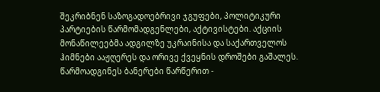შეკრიბნენ საზოგადოებრივი ჯგუფები, პოლიტიკური პარტიების წარმომადგენლები, აქტივისტები. აქციის მონაწილეებმა ადგილზე უკრაინისა და საქართველოს ჰიმნები ააჟღერეს და ორივე ქვეყნის დროშები გაშალეს. წარმოადგინეს ბანერები წარწერით -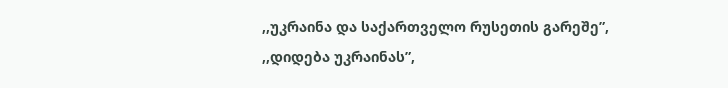,,უკრაინა და საქართველო რუსეთის გარეშე”, ,,დიდება უკრაინას”,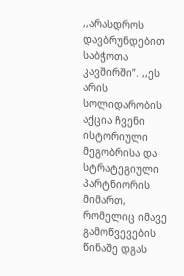,,არასდროს დავბრუნდებით საბჭოთა კავშირში”. ,,ეს არის სოლიდარობის აქცია ჩვენი ისტორიული მეგობრისა და სტრატეგიული პარტნიორის მიმართ, რომელიც იმავე გამოწვევების წინაშე დგას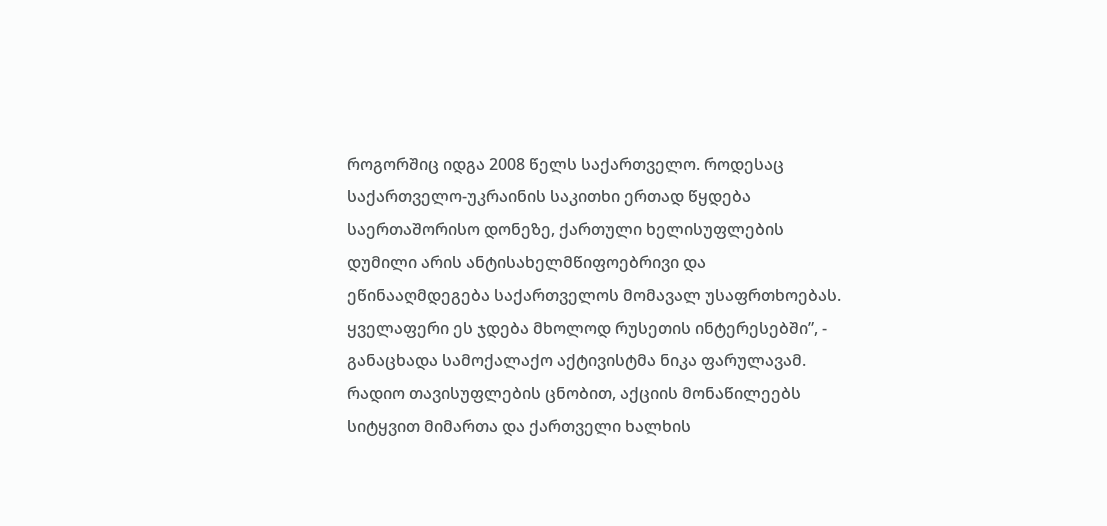როგორშიც იდგა 2008 წელს საქართველო. როდესაც საქართველო-უკრაინის საკითხი ერთად წყდება საერთაშორისო დონეზე, ქართული ხელისუფლების დუმილი არის ანტისახელმწიფოებრივი და ეწინააღმდეგება საქართველოს მომავალ უსაფრთხოებას. ყველაფერი ეს ჯდება მხოლოდ რუსეთის ინტერესებში”, - განაცხადა სამოქალაქო აქტივისტმა ნიკა ფარულავამ. რადიო თავისუფლების ცნობით, აქციის მონაწილეებს სიტყვით მიმართა და ქართველი ხალხის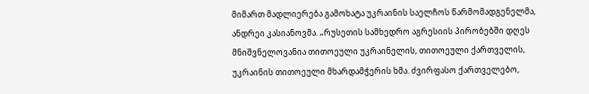მიმართ მადლიერება გამოხატა უკრაინის საელჩოს წარმომადგენელმა, ანდრეი კასიანოვმა. „რუსეთის სამხედრო აგრესიის პირობებში დღეს მნიშვნელოვანია თითოეული უკრაინელის, თითოეული ქართველის, უკრაინის თითოეული მხარდამჭერის ხმა. ძვირფასო ქართველებო,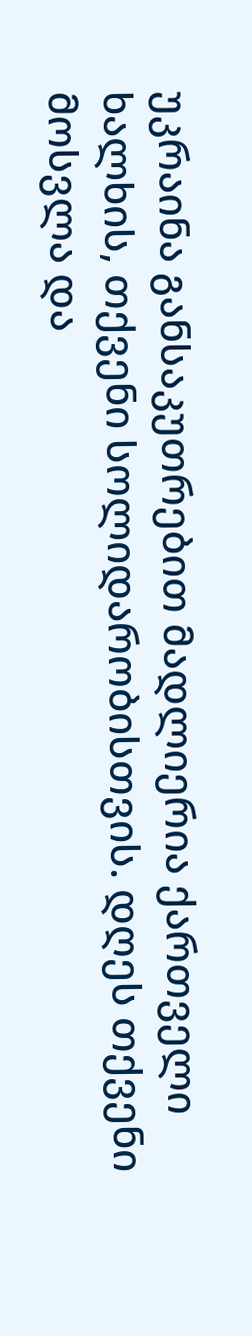უკრაინა განსაკუთრებით მადლიერია ქართველი ხალხის, თქვენი სოლიდარობისთვის. დღეს თქვენი მოსვლა და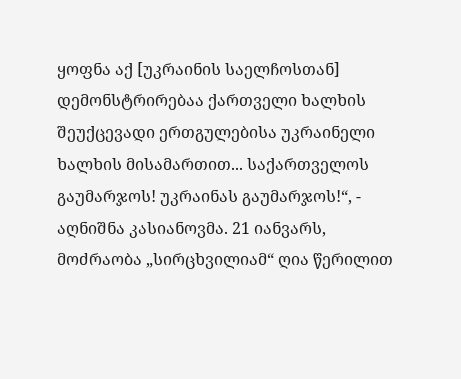ყოფნა აქ [უკრაინის საელჩოსთან] დემონსტრირებაა ქართველი ხალხის შეუქცევადი ერთგულებისა უკრაინელი ხალხის მისამართით... საქართველოს გაუმარჯოს! უკრაინას გაუმარჯოს!“, - აღნიშნა კასიანოვმა. 21 იანვარს, მოძრაობა „სირცხვილიამ“ ღია წერილით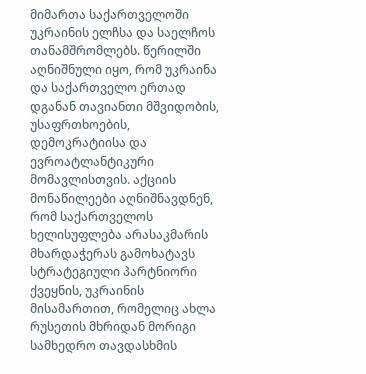მიმართა საქართველოში უკრაინის ელჩსა და საელჩოს თანამშრომლებს. წერილში აღნიშნული იყო, რომ უკრაინა და საქართველო ერთად დგანან თავიანთი მშვიდობის, უსაფრთხოების, დემოკრატიისა და ევროატლანტიკური მომავლისთვის. აქციის მონაწილეები აღნიშნავდნენ, რომ საქართველოს ხელისუფლება არასაკმარის მხარდაჭერას გამოხატავს სტრატეგიული პარტნიორი ქვეყნის, უკრაინის მისამართით, რომელიც ახლა რუსეთის მხრიდან მორიგი სამხედრო თავდასხმის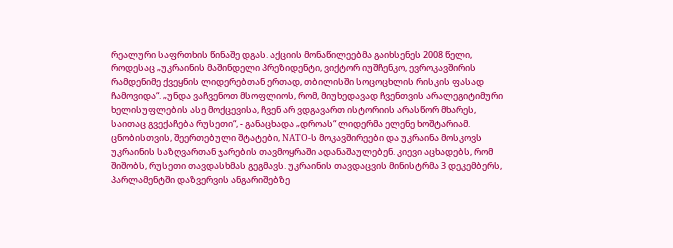რეალური საფრთხის წინაშე დგას. აქციის მონაწილეებმა გაიხსენეს 2008 წელი, როდესაც „უკრაინის მაშინდელი პრეზიდენტი, ვიქტორ იუშჩენკო, ევროკავშირის რამდენიმე ქვეყნის ლიდერებთან ერთად, თბილისში სოცოცხლის რისკის ფასად ჩამოვიდა“. „უნდა ვაჩვენოთ მსოფლიოს, რომ, მიუხედავად ჩვენთვის არალეგიტიმური ხელისუფლების ასე მოქცევისა, ჩვენ არ ვდგავართ ისტორიის არასწორ მხარეს, საითაც გვექაჩება რუსეთი“, - განაცხადა „დროას“ ლიდერმა ელენე ხოშტარიამ. ცნობისთვის, შეერთებული შტატები, NATO-ს მოკავშირეები და უკრაინა მოსკოვს უკრაინის საზღვართან ჯარების თავმოყრაში ადანაშაულებენ. კიევი აცხადებს, რომ შიშობს, რუსეთი თავდასხმას გეგმავს. უკრაინის თავდაცვის მინისტრმა 3 დეკემბერს, პარლამენტში დაზვერვის ანგარიშებზე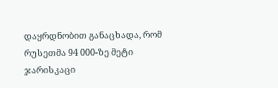დაყრდნობით განაცხადა, რომ რუსეთმა 94 000-ზე მეტი ჯარისკაცი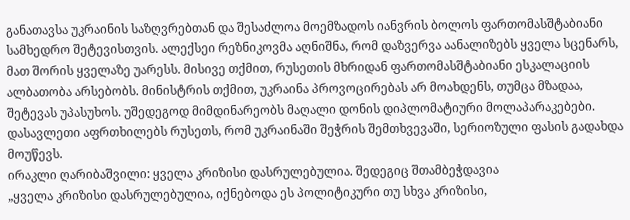განათავსა უკრაინის საზღვრებთან და შესაძლოა მოემზადოს იანვრის ბოლოს ფართომასშტაბიანი სამხედრო შეტევისთვის. ალექსეი რეზნიკოვმა აღნიშნა, რომ დაზვერვა აანალიზებს ყველა სცენარს, მათ შორის ყველაზე უარესს. მისივე თქმით, რუსეთის მხრიდან ფართომასშტაბიანი ესკალაციის ალბათობა არსებობს. მინისტრის თქმით, უკრაინა პროვოცირებას არ მოახდენს, თუმცა მზადაა, შეტევას უპასუხოს. უშედეგოდ მიმდინარეობს მაღალი დონის დიპლომატიური მოლაპარაკებები. დასავლეთი აფრთხილებს რუსეთს, რომ უკრაინაში შეჭრის შემთხვევაში, სერიოზული ფასის გადახდა მოუწევს.
ირაკლი ღარიბაშვილი: ყველა კრიზისი დასრულებულია. შედეგიც შთამბეჭდავია
„ყველა კრიზისი დასრულებულია, იქნებოდა ეს პოლიტიკური თუ სხვა კრიზისი,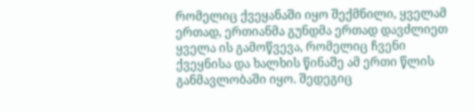რომელიც ქვეყანაში იყო შექმნილი, ყველამ ერთად, ერთიანმა გუნდმა ერთად დავძლიეთ ყველა ის გამოწვევა, რომელიც ჩვენი ქვეყნისა და ხალხის წინაშე ამ ერთი წლის განმავლობაში იყო. შედეგიც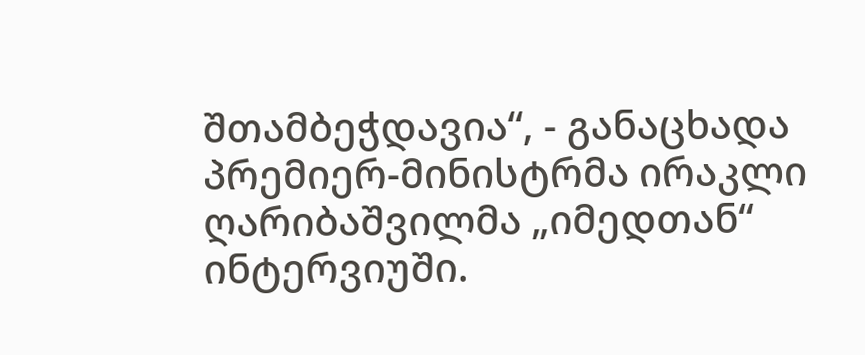შთამბეჭდავია“, - განაცხადა პრემიერ-მინისტრმა ირაკლი ღარიბაშვილმა „იმედთან“ ინტერვიუში.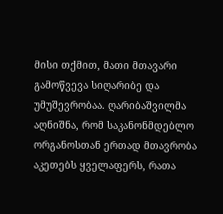მისი თქმით, მათი მთავარი გამოწვევა სიღარიბე და უმუშევრობაა. ღარიბაშვილმა აღნიშნა, რომ საკანონმდებლო ორგანოსთან ერთად მთავრობა აკეთებს ყველაფერს, რათა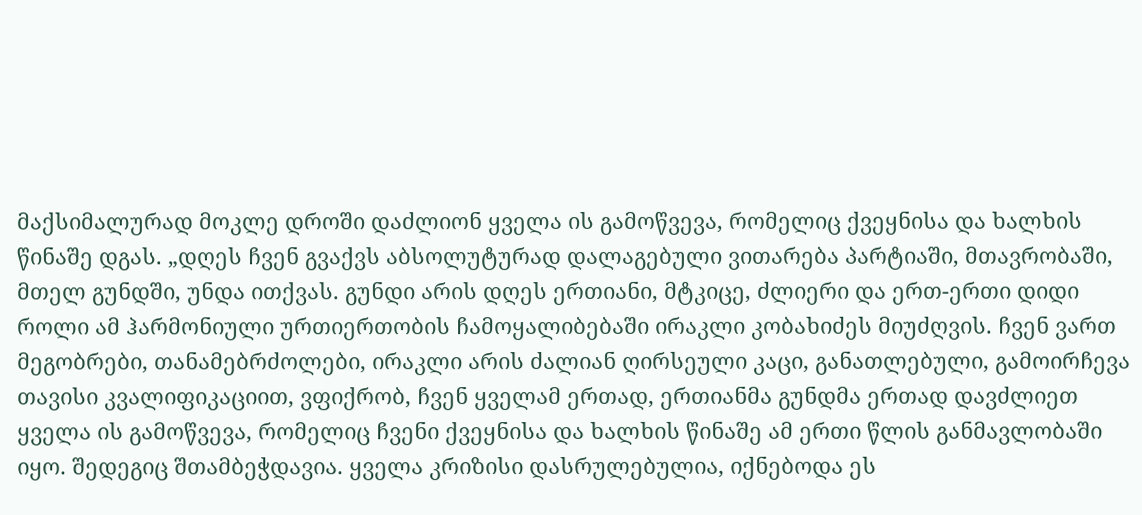მაქსიმალურად მოკლე დროში დაძლიონ ყველა ის გამოწვევა, რომელიც ქვეყნისა და ხალხის წინაშე დგას. „დღეს ჩვენ გვაქვს აბსოლუტურად დალაგებული ვითარება პარტიაში, მთავრობაში, მთელ გუნდში, უნდა ითქვას. გუნდი არის დღეს ერთიანი, მტკიცე, ძლიერი და ერთ-ერთი დიდი როლი ამ ჰარმონიული ურთიერთობის ჩამოყალიბებაში ირაკლი კობახიძეს მიუძღვის. ჩვენ ვართ მეგობრები, თანამებრძოლები, ირაკლი არის ძალიან ღირსეული კაცი, განათლებული, გამოირჩევა თავისი კვალიფიკაციით, ვფიქრობ, ჩვენ ყველამ ერთად, ერთიანმა გუნდმა ერთად დავძლიეთ ყველა ის გამოწვევა, რომელიც ჩვენი ქვეყნისა და ხალხის წინაშე ამ ერთი წლის განმავლობაში იყო. შედეგიც შთამბეჭდავია. ყველა კრიზისი დასრულებულია, იქნებოდა ეს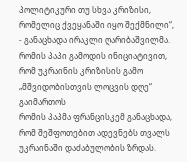პოლიტიკური თუ სხვა კრიზისი, რომელიც ქვეყანაში იყო შექმნილი“, - განაცხადა ირაკლი ღარიბაშვილმა.
რომის პაპი გამოდის ინიციატივით, რომ უკრაინის კრიზისის გამო „მშვიდობისთვის ლოცვის დღე“ გაიმართოს
რომის პაპმა ფრანცისკემ განაცხადა, რომ შეშფოთებით ადევნებს თვალს უკრაინაში დაძაბულობის ზრდას.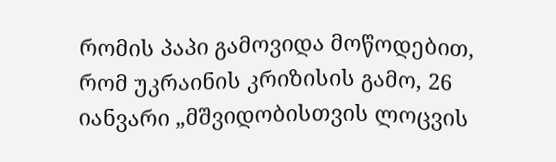რომის პაპი გამოვიდა მოწოდებით, რომ უკრაინის კრიზისის გამო, 26 იანვარი „მშვიდობისთვის ლოცვის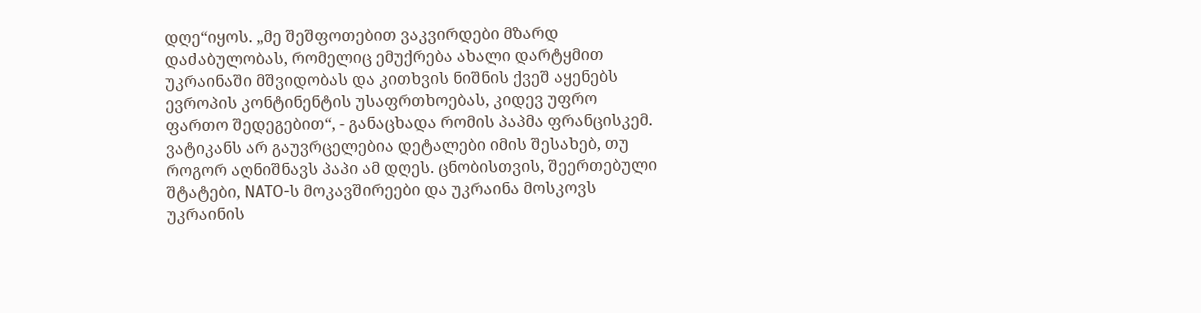დღე“იყოს. „მე შეშფოთებით ვაკვირდები მზარდ დაძაბულობას, რომელიც ემუქრება ახალი დარტყმით უკრაინაში მშვიდობას და კითხვის ნიშნის ქვეშ აყენებს ევროპის კონტინენტის უსაფრთხოებას, კიდევ უფრო ფართო შედეგებით“, - განაცხადა რომის პაპმა ფრანცისკემ. ვატიკანს არ გაუვრცელებია დეტალები იმის შესახებ, თუ როგორ აღნიშნავს პაპი ამ დღეს. ცნობისთვის, შეერთებული შტატები, NATO-ს მოკავშირეები და უკრაინა მოსკოვს უკრაინის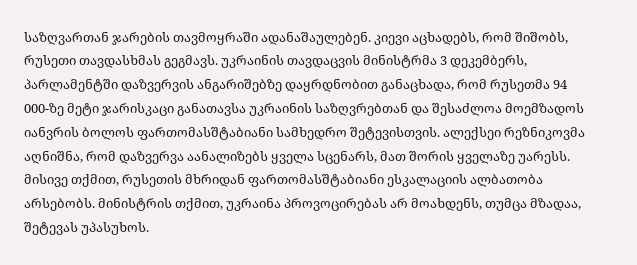საზღვართან ჯარების თავმოყრაში ადანაშაულებენ. კიევი აცხადებს, რომ შიშობს, რუსეთი თავდასხმას გეგმავს. უკრაინის თავდაცვის მინისტრმა 3 დეკემბერს, პარლამენტში დაზვერვის ანგარიშებზე დაყრდნობით განაცხადა, რომ რუსეთმა 94 000-ზე მეტი ჯარისკაცი განათავსა უკრაინის საზღვრებთან და შესაძლოა მოემზადოს იანვრის ბოლოს ფართომასშტაბიანი სამხედრო შეტევისთვის. ალექსეი რეზნიკოვმა აღნიშნა, რომ დაზვერვა აანალიზებს ყველა სცენარს, მათ შორის ყველაზე უარესს. მისივე თქმით, რუსეთის მხრიდან ფართომასშტაბიანი ესკალაციის ალბათობა არსებობს. მინისტრის თქმით, უკრაინა პროვოცირებას არ მოახდენს, თუმცა მზადაა, შეტევას უპასუხოს.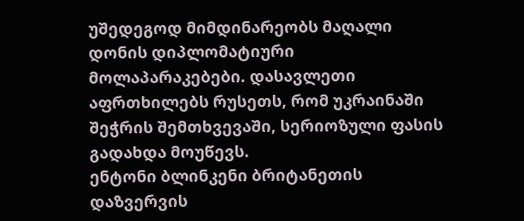უშედეგოდ მიმდინარეობს მაღალი დონის დიპლომატიური მოლაპარაკებები. დასავლეთი აფრთხილებს რუსეთს, რომ უკრაინაში შეჭრის შემთხვევაში, სერიოზული ფასის გადახდა მოუწევს.
ენტონი ბლინკენი ბრიტანეთის დაზვერვის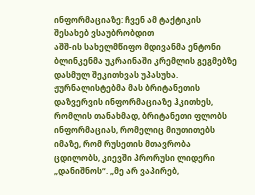ინფორმაციაზე: ჩვენ ამ ტაქტიკის შესახებ ვსაუბრობდით
აშშ-ის სახელმწიფო მდივანმა ენტონი ბლინკენმა უკრაინაში კრემლის გეგმებზე დასმულ შეკითხვას უპასუხა. ჟურნალისტებმა მას ბრიტანეთის დაზვერვის ინფორმაციაზე ჰკითხეს, რომლის თანახმად, ბრიტანეთი ფლობს ინფორმაციას, რომელიც მიუთითებს იმაზე, რომ რუსეთის მთავრობა ცდილობს, კიევში პრორუსი ლიდერი „დანიშნოს“. „მე არ ვაპირებ,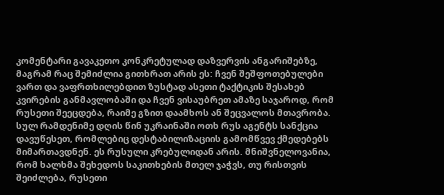კომენტარი გავაკეთო კონკრეტულად დაზვერვის ანგარიშებზე, მაგრამ რაც შემიძლია გითხრათ არის ეს: ჩვენ შეშფოთებულები ვართ და ვაფრთხილებდით ზუსტად ასეთი ტაქტიკის შესახებ კვირების განმავლობაში და ჩვენ ვისაუბრეთ ამაზე საჯაროდ, რომ რუსეთი შეეცდება, რაიმე გზით დაამხოს ან შეცვალოს მთავრობა. სულ რამდენიმე დღის წინ უკრაინაში ოთხ რუს აგენტს სანქცია დავუწესეთ, რომლებიც დესტაბილიზაციის გამომწვევ ქმედებებს მიმართავდნენ. ეს რუსული კრებულიდან არის. მნიშვნელოვანია, რომ ხალხმა შეხედოს საკითხების მთელ ჯაჭვს, თუ რისთვის შეიძლება, რუსეთი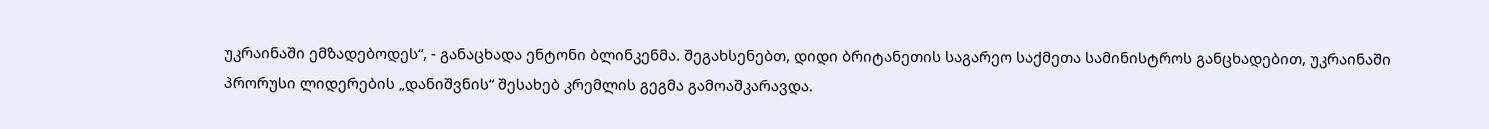უკრაინაში ემზადებოდეს“, - განაცხადა ენტონი ბლინკენმა. შეგახსენებთ, დიდი ბრიტანეთის საგარეო საქმეთა სამინისტროს განცხადებით, უკრაინაში პრორუსი ლიდერების „დანიშვნის“ შესახებ კრემლის გეგმა გამოაშკარავდა.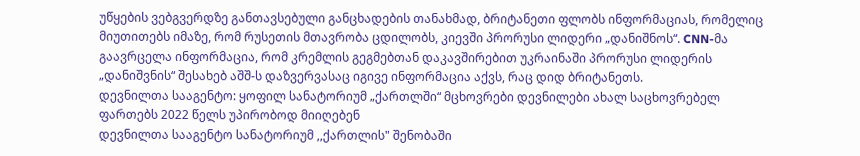უწყების ვებგვერდზე განთავსებული განცხადების თანახმად, ბრიტანეთი ფლობს ინფორმაციას, რომელიც მიუთითებს იმაზე, რომ რუსეთის მთავრობა ცდილობს, კიევში პრორუსი ლიდერი „დანიშნოს“. CNN-მა გაავრცელა ინფორმაცია, რომ კრემლის გეგმებთან დაკავშირებით უკრაინაში პრორუსი ლიდერის „დანიშვნის“ შესახებ აშშ-ს დაზვერვასაც იგივე ინფორმაცია აქვს, რაც დიდ ბრიტანეთს.
დევნილთა სააგენტო: ყოფილ სანატორიუმ „ქართლში“ მცხოვრები დევნილები ახალ საცხოვრებელ ფართებს 2022 წელს უპირობოდ მიიღებენ
დევნილთა სააგენტო სანატორიუმ ,,ქართლის" შენობაში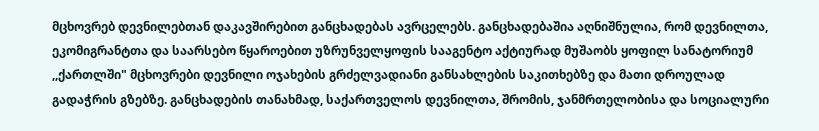მცხოვრებ დევნილებთან დაკავშირებით განცხადებას ავრცელებს. განცხადებაშია აღნიშნულია, რომ დევნილთა, ეკომიგრანტთა და საარსებო წყაროებით უზრუნველყოფის სააგენტო აქტიურად მუშაობს ყოფილ სანატორიუმ ,,ქართლში" მცხოვრები დევნილი ოჯახების გრძელვადიანი განსახლების საკითხებზე და მათი დროულად გადაჭრის გზებზე. განცხადების თანახმად, საქართველოს დევნილთა, შრომის, ჯანმრთელობისა და სოციალური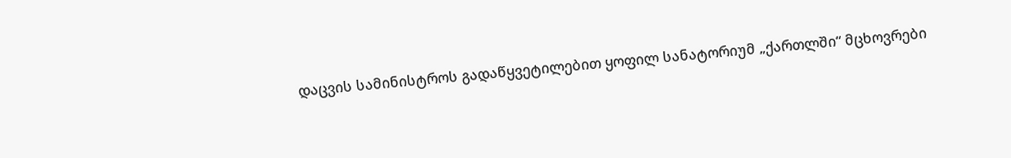დაცვის სამინისტროს გადაწყვეტილებით ყოფილ სანატორიუმ „ქართლში“ მცხოვრები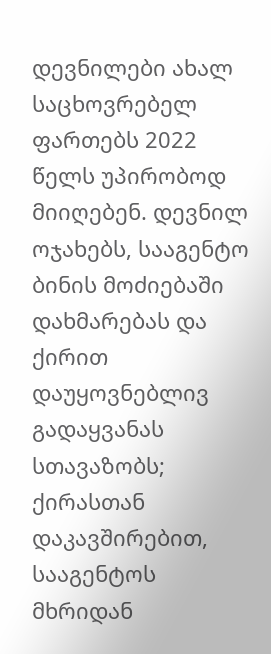დევნილები ახალ საცხოვრებელ ფართებს 2022 წელს უპირობოდ მიიღებენ. დევნილ ოჯახებს, სააგენტო ბინის მოძიებაში დახმარებას და ქირით დაუყოვნებლივ გადაყვანას სთავაზობს; ქირასთან დაკავშირებით, სააგენტოს მხრიდან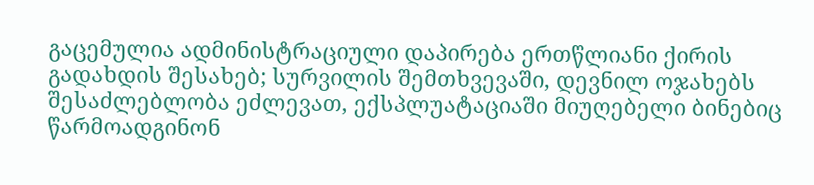გაცემულია ადმინისტრაციული დაპირება ერთწლიანი ქირის გადახდის შესახებ; სურვილის შემთხვევაში, დევნილ ოჯახებს შესაძლებლობა ეძლევათ, ექსპლუატაციაში მიუღებელი ბინებიც წარმოადგინონ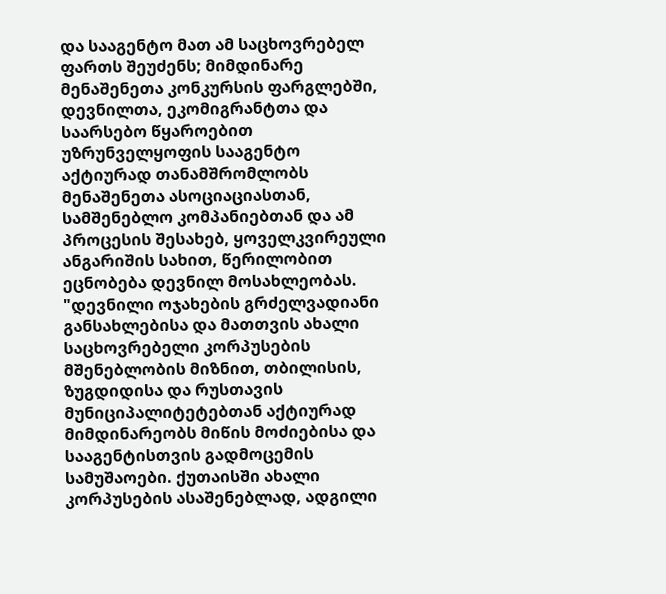და სააგენტო მათ ამ საცხოვრებელ ფართს შეუძენს; მიმდინარე მენაშენეთა კონკურსის ფარგლებში, დევნილთა, ეკომიგრანტთა და საარსებო წყაროებით უზრუნველყოფის სააგენტო აქტიურად თანამშრომლობს მენაშენეთა ასოციაციასთან, სამშენებლო კომპანიებთან და ამ პროცესის შესახებ, ყოველკვირეული ანგარიშის სახით, წერილობით ეცნობება დევნილ მოსახლეობას. "დევნილი ოჯახების გრძელვადიანი განსახლებისა და მათთვის ახალი საცხოვრებელი კორპუსების მშენებლობის მიზნით, თბილისის, ზუგდიდისა და რუსთავის მუნიციპალიტეტებთან აქტიურად მიმდინარეობს მიწის მოძიებისა და სააგენტისთვის გადმოცემის სამუშაოები. ქუთაისში ახალი კორპუსების ასაშენებლად, ადგილი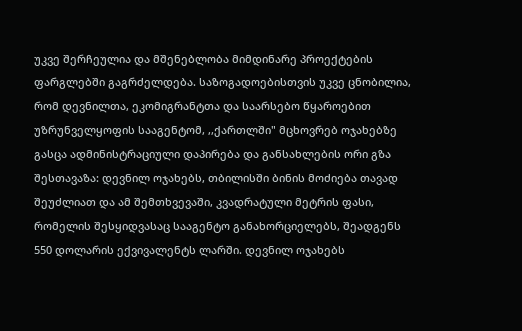უკვე შერჩეულია და მშენებლობა მიმდინარე პროექტების ფარგლებში გაგრძელდება. საზოგადოებისთვის უკვე ცნობილია, რომ დევნილთა, ეკომიგრანტთა და საარსებო წყაროებით უზრუნველყოფის სააგენტომ, ,,ქართლში" მცხოვრებ ოჯახებზე გასცა ადმინისტრაციული დაპირება და განსახლების ორი გზა შესთავაზა: დევნილ ოჯახებს, თბილისში ბინის მოძიება თავად შეუძლიათ და ამ შემთხვევაში, კვადრატული მეტრის ფასი, რომელის შესყიდვასაც სააგენტო განახორციელებს, შეადგენს 550 დოლარის ექვივალენტს ლარში. დევნილ ოჯახებს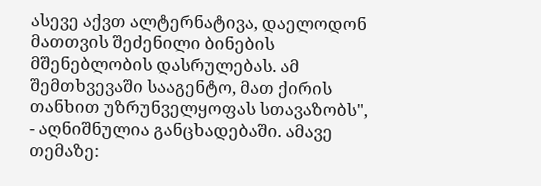ასევე აქვთ ალტერნატივა, დაელოდონ მათთვის შეძენილი ბინების მშენებლობის დასრულებას. ამ შემთხვევაში სააგენტო, მათ ქირის თანხით უზრუნველყოფას სთავაზობს", - აღნიშნულია განცხადებაში. ამავე თემაზე: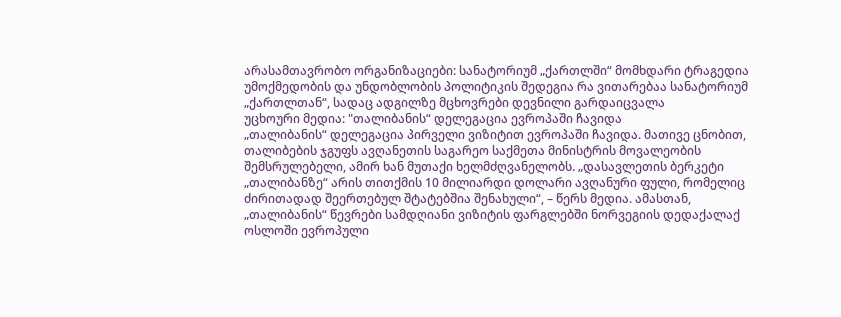არასამთავრობო ორგანიზაციები: სანატორიუმ „ქართლში“ მომხდარი ტრაგედია უმოქმედობის და უნდობლობის პოლიტიკის შედეგია რა ვითარებაა სანატორიუმ „ქართლთან“, სადაც ადგილზე მცხოვრები დევნილი გარდაიცვალა
უცხოური მედია: "თალიბანის“ დელეგაცია ევროპაში ჩავიდა
„თალიბანის“ დელეგაცია პირველი ვიზიტით ევროპაში ჩავიდა. მათივე ცნობით, თალიბების ჯგუფს ავღანეთის საგარეო საქმეთა მინისტრის მოვალეობის შემსრულებელი, ამირ ხან მუთაქი ხელმძღვანელობს. „დასავლეთის ბერკეტი „თალიბანზე“ არის თითქმის 10 მილიარდი დოლარი ავღანური ფული, რომელიც ძირითადად შეერთებულ შტატებშია შენახული“, – წერს მედია. ამასთან, „თალიბანის“ წევრები სამდღიანი ვიზიტის ფარგლებში ნორვეგიის დედაქალაქ ოსლოში ევროპული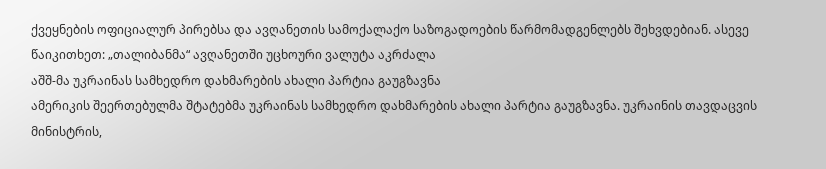ქვეყნების ოფიციალურ პირებსა და ავღანეთის სამოქალაქო საზოგადოების წარმომადგენლებს შეხვდებიან. ასევე წაიკითხეთ: „თალიბანმა“ ავღანეთში უცხოური ვალუტა აკრძალა
აშშ-მა უკრაინას სამხედრო დახმარების ახალი პარტია გაუგზავნა
ამერიკის შეერთებულმა შტატებმა უკრაინას სამხედრო დახმარების ახალი პარტია გაუგზავნა. უკრაინის თავდაცვის მინისტრის,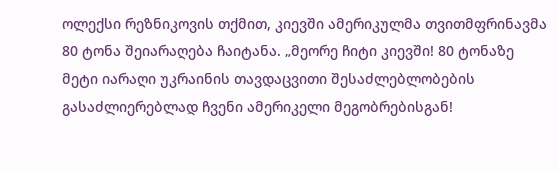ოლექსი რეზნიკოვის თქმით, კიევში ამერიკულმა თვითმფრინავმა 80 ტონა შეიარაღება ჩაიტანა. „მეორე ჩიტი კიევში! 80 ტონაზე მეტი იარაღი უკრაინის თავდაცვითი შესაძლებლობების გასაძლიერებლად ჩვენი ამერიკელი მეგობრებისგან!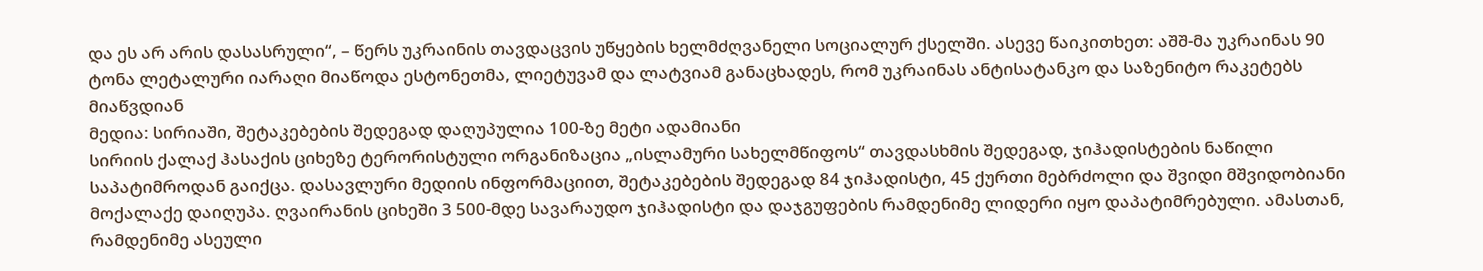და ეს არ არის დასასრული“, – წერს უკრაინის თავდაცვის უწყების ხელმძღვანელი სოციალურ ქსელში. ასევე წაიკითხეთ: აშშ-მა უკრაინას 90 ტონა ლეტალური იარაღი მიაწოდა ესტონეთმა, ლიეტუვამ და ლატვიამ განაცხადეს, რომ უკრაინას ანტისატანკო და საზენიტო რაკეტებს მიაწვდიან
მედია: სირიაში, შეტაკებების შედეგად დაღუპულია 100-ზე მეტი ადამიანი
სირიის ქალაქ ჰასაქის ციხეზე ტერორისტული ორგანიზაცია „ისლამური სახელმწიფოს“ თავდასხმის შედეგად, ჯიჰადისტების ნაწილი საპატიმროდან გაიქცა. დასავლური მედიის ინფორმაციით, შეტაკებების შედეგად 84 ჯიჰადისტი, 45 ქურთი მებრძოლი და შვიდი მშვიდობიანი მოქალაქე დაიღუპა. ღვაირანის ციხეში 3 500-მდე სავარაუდო ჯიჰადისტი და დაჯგუფების რამდენიმე ლიდერი იყო დაპატიმრებული. ამასთან, რამდენიმე ასეული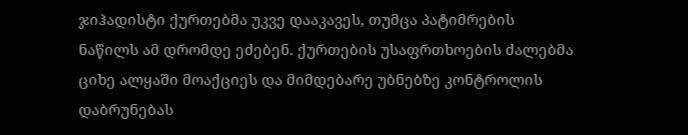ჯიჰადისტი ქურთებმა უკვე დააკავეს, თუმცა პატიმრების ნაწილს ამ დრომდე ეძებენ. ქურთების უსაფრთხოების ძალებმა ციხე ალყაში მოაქციეს და მიმდებარე უბნებზე კონტროლის დაბრუნებას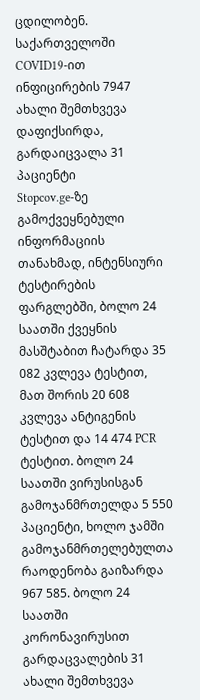ცდილობენ.
საქართველოში COVID19-ით ინფიცირების 7947 ახალი შემთხვევა დაფიქსირდა, გარდაიცვალა 31 პაციენტი
Stopcov.ge-ზე გამოქვეყნებული ინფორმაციის თანახმად, ინტენსიური ტესტირების ფარგლებში, ბოლო 24 საათში ქვეყნის მასშტაბით ჩატარდა 35 082 კვლევა ტესტით, მათ შორის 20 608 კვლევა ანტიგენის ტესტით და 14 474 PCR ტესტით. ბოლო 24 საათში ვირუსისგან გამოჯანმრთელდა 5 550 პაციენტი, ხოლო ჯამში გამოჯანმრთელებულთა რაოდენობა გაიზარდა 967 585. ბოლო 24 საათში კორონავირუსით გარდაცვალების 31 ახალი შემთხვევა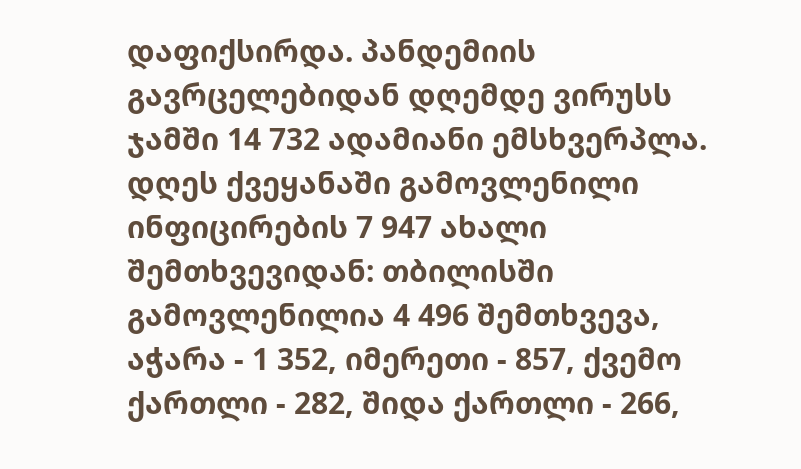დაფიქსირდა. პანდემიის გავრცელებიდან დღემდე ვირუსს ჯამში 14 732 ადამიანი ემსხვერპლა. დღეს ქვეყანაში გამოვლენილი ინფიცირების 7 947 ახალი შემთხვევიდან: თბილისში გამოვლენილია 4 496 შემთხვევა, აჭარა - 1 352, იმერეთი - 857, ქვემო ქართლი - 282, შიდა ქართლი - 266,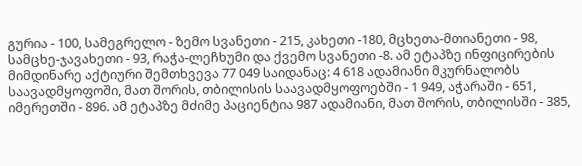გურია - 100, სამეგრელო - ზემო სვანეთი - 215, კახეთი -180, მცხეთა-მთიანეთი - 98, სამცხე-ჯავახეთი - 93, რაჭა-ლეჩხუმი და ქვემო სვანეთი -8. ამ ეტაპზე ინფიცირების მიმდინარე აქტიური შემთხვევა 77 049 საიდანაც: 4 618 ადამიანი მკურნალობს საავადმყოფოში, მათ შორის, თბილისის საავადმყოფოებში - 1 949, აჭარაში - 651, იმერეთში - 896. ამ ეტაპზე მძიმე პაციენტია 987 ადამიანი, მათ შორის, თბილისში - 385,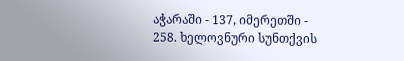აჭარაში - 137, იმერეთში - 258. ხელოვნური სუნთქვის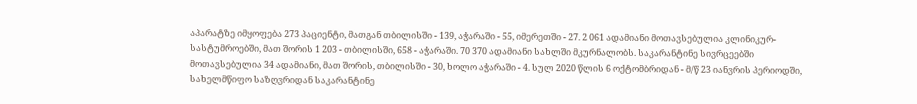აპარატზე იმყოფება 273 პაციენტი, მათგან თბილისში - 139, აჭარაში - 55, იმერეთში - 27. 2 061 ადამიანი მოთავსებულია კლინიკურ-სასტუმროებში, მათ შორის 1 203 - თბილისში, 658 - აჭარაში. 70 370 ადამიანი სახლში მკურნალობს. საკარანტინე სივრცეებში მოთავსებულია 34 ადამიანი, მათ შორის, თბილისში - 30, ხოლო აჭარაში - 4. სულ 2020 წლის 6 ოქტომბრიდან - მ/წ 23 იანვრის პერიოდში, სახელმწიფო საზღვრიდან საკარანტინე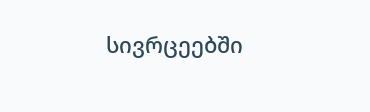სივრცეებში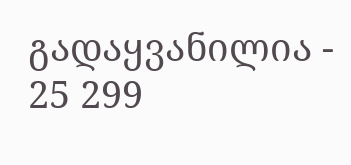გადაყვანილია - 25 299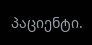პაციენტი.